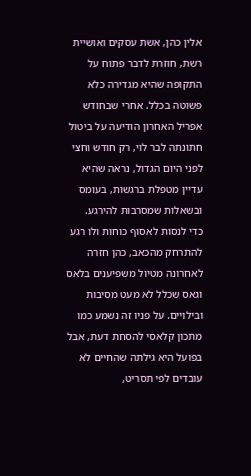אלין כהן, אשת עסקים ואושיית רשת, חוזרת לדבר פתוח על התקופה שהיא מגדירה כלא פשוטה בכלל. אחרי שבחודש אפריל האחרון הודיעה על ביטול חתונתה לבר לוי, רק חודש וחצי לפני היום הגדול, נראה שהיא עדיין מטפלת ברגשות, בעומס ובשאלות שמסרבות להירגע.
כדי לנסות לאסוף כוחות ולו רגע להתרחק מהכאב, כהן חזרה לאחרונה מטיול משפיענים בלאס וגאס שכלל לא מעט מסיבות ובילויים. על פניו זה נשמע כמו מתכון קלאסי להסחת דעת, אבל בפועל היא גילתה שהחיים לא עובדים לפי תסריט,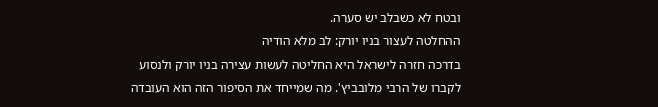ובטח לא כשבלב יש סערה.
ההחלטה לעצור בניו יורק: לב מלא הודיה
בדרכה חזרה לישראל היא החליטה לעשות עצירה בניו יורק ולנסוע לקברו של הרבי מלובביץ'. מה שמייחד את הסיפור הזה הוא העובדה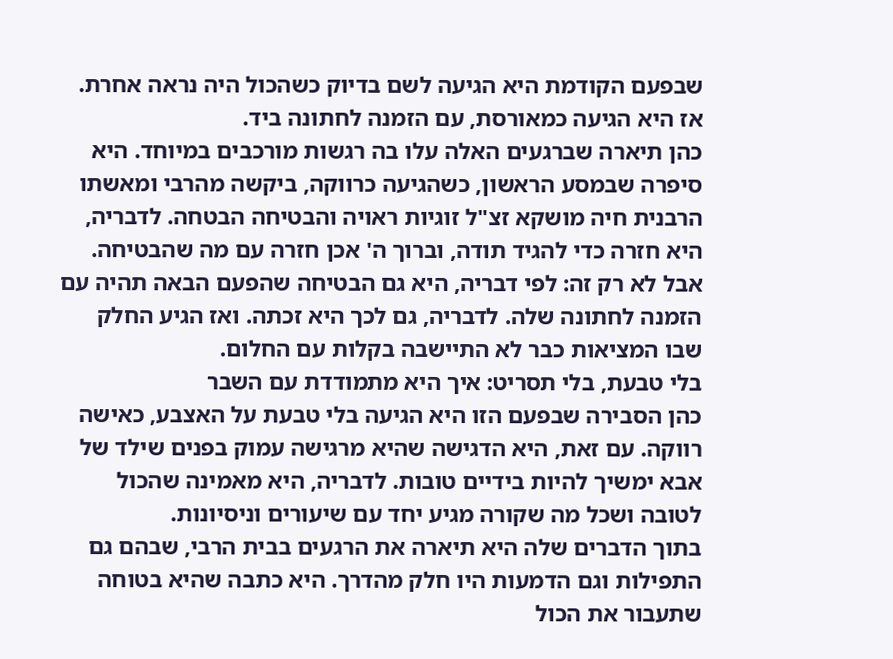שבפעם הקודמת היא הגיעה לשם בדיוק כשהכול היה נראה אחרת. אז היא הגיעה כמאורסת, עם הזמנה לחתונה ביד.
כהן תיארה שברגעים האלה עלו בה רגשות מורכבים במיוחד. היא סיפרה שבמסע הראשון, כשהגיעה כרווקה, ביקשה מהרבי ומאשתו הרבנית חיה מושקא זצ"ל זוגיות ראויה והבטיחה הבטחה. לדבריה, היא חזרה כדי להגיד תודה, וברוך ה' אכן חזרה עם מה שהבטיחה.
אבל לא רק זה: לפי דבריה, היא גם הבטיחה שהפעם הבאה תהיה עם הזמנה לחתונה שלה. לדבריה, גם לכך היא זכתה. ואז הגיע החלק שבו המציאות כבר לא התיישבה בקלות עם החלום.
בלי טבעת, בלי תסריט: איך היא מתמודדת עם השבר
כהן הסבירה שבפעם הזו היא הגיעה בלי טבעת על האצבע, כאישה רווקה. עם זאת, היא הדגישה שהיא מרגישה עמוק בפנים שילד של אבא ימשיך להיות בידיים טובות. לדבריה, היא מאמינה שהכול לטובה ושכל מה שקורה מגיע יחד עם שיעורים וניסיונות.
בתוך הדברים שלה היא תיארה את הרגעים בבית הרבי, שבהם גם התפילות וגם הדמעות היו חלק מהדרך. היא כתבה שהיא בטוחה שתעבור את הכול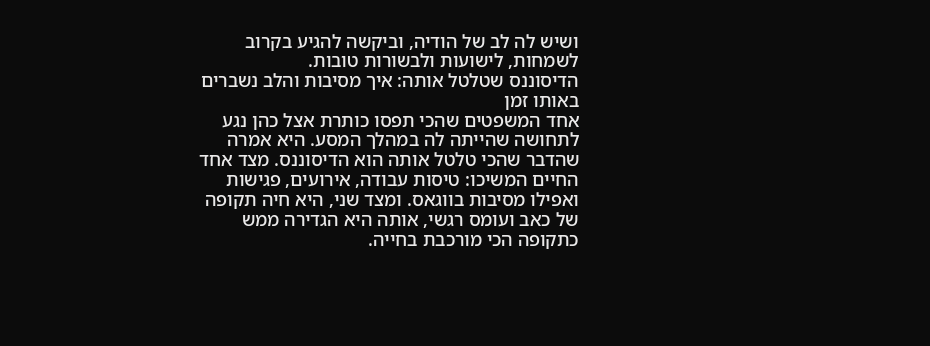ושיש לה לב של הודיה, וביקשה להגיע בקרוב לשמחות, לישועות ולבשורות טובות.
הדיסוננס שטלטל אותה: איך מסיבות והלב נשברים באותו זמן
אחד המשפטים שהכי תפסו כותרת אצל כהן נגע לתחושה שהייתה לה במהלך המסע. היא אמרה שהדבר שהכי טלטל אותה הוא הדיסוננס. מצד אחד החיים המשיכו: טיסות עבודה, אירועים, פגישות ואפילו מסיבות בווגאס. ומצד שני, היא חיה תקופה של כאב ועומס רגשי, אותה היא הגדירה ממש כתקופה הכי מורכבת בחייה.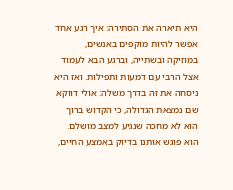היא תיארה את הסתירה: איך רגע אחד אפשר להיות מוקפים באנשים, במוזיקה ובשתייה, וברגע הבא לעמוד אצל הרבי עם דמעות ותפילות. ואז היא ניסחה את זה בדרך משלה: אולי דווקא שם נמצאת הגדולה, כי הקדוש ברוך הוא לא מחכה שנגיע למצב מושלם. הוא פוגש אותנו בדיוק באמצע החיים,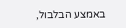באמצע הבלבול,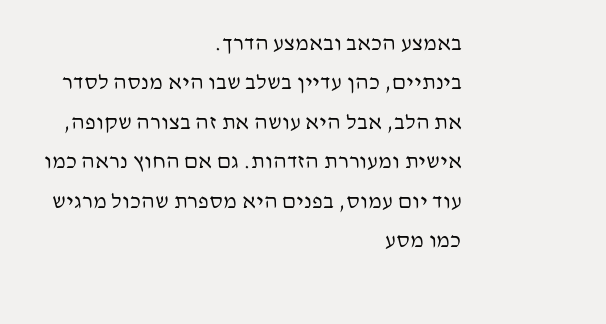באמצע הכאב ובאמצע הדרך.
בינתיים, כהן עדיין בשלב שבו היא מנסה לסדר את הלב, אבל היא עושה את זה בצורה שקופה, אישית ומעוררת הזדהות. גם אם החוץ נראה כמו עוד יום עמוס, בפנים היא מספרת שהכול מרגיש כמו מסע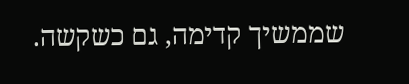שממשיך קדימה, גם כשקשה.